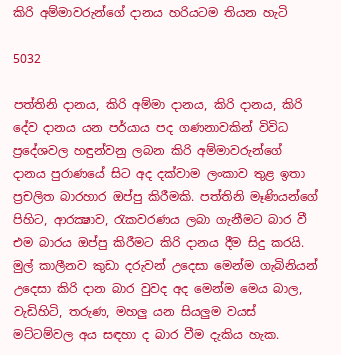කිරි අම්මාවරුන්ගේ දානය හරියටම තියන හැටි

5032

පත්තිනි දානය, කිරි අම්මා දානය, කිරි දානය, කිරි දේව දානය යන පර්යාය පද ගණනාවකින් විවිධ ප්‍රදේශවල හඳුන්වනු ලබන කිරි අම්මාවරුන්ගේ දානය පුරාණයේ සිට අද දක්වාම ලංකාව තුළ ඉතා ප්‍රචලිත බාරහාර ඔප්පු කිරීමකි. පත්තිනි මෑණියන්ගේ පිහිට, ආරක්‍ෂාව, රැකවරණය ලබා ගැනීමට බාර වී එම බාරය ඔප්පු කිරීමට කිරි දානය දීම සිදු කරයි. මුල් කාලීනව කුඩා දරුවන් උදෙසා මෙන්ම ගැබිනියන් උදෙසා කිරි දාන බාර වුවද අද මෙන්ම මෙය බාල, වැඩිහිටි, තරුණ, මහලු යන සියලුම වයස් මට්ටම්වල අය සඳහා ද බාර වීම දැකිය හැක.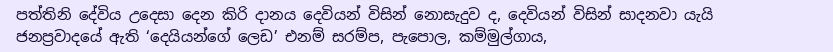පත්තිනි දේවිය උදෙසා දෙන කිරි දානය දෙවියන් විසින් නොසැදුව ද, දෙවියන් විසින් සාදනවා යැයි ජනප්‍රවාදයේ ඇති ‘දෙයියන්ගේ ලෙඩ’ එනම් සරම්ප, පැපොල, කම්මුල්ගාය,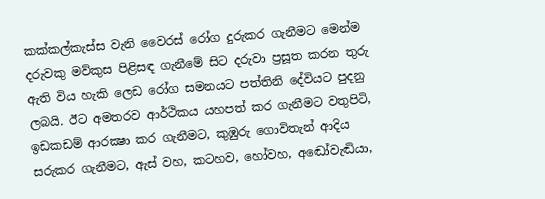කක්කල්කැස්ස වැනි වෛරස් රෝග දුරුකර ගැනීමට මෙන්ම දරුවකු මව්කුස පිළිසඳ ගැනීමේ සිට දරුවා ප්‍රසූත කරන තුරු ඇති විය හැකි ලෙඩ රෝග සමනයට පත්තිනි දේවියට පුදනු ලබයි. ඊට අමතරව ආර්ථිකය යහපත් කර ගැනීමට වතුපිටි, ඉඩකඩම් ආරක්‍ෂා කර ගැනීමට, කුඹුරු ගොවිතැන් ආදිය සරුකර ගැනීමට, ඇස් වහ, කටහව, හෝවහ, අඬෝවැඬියා,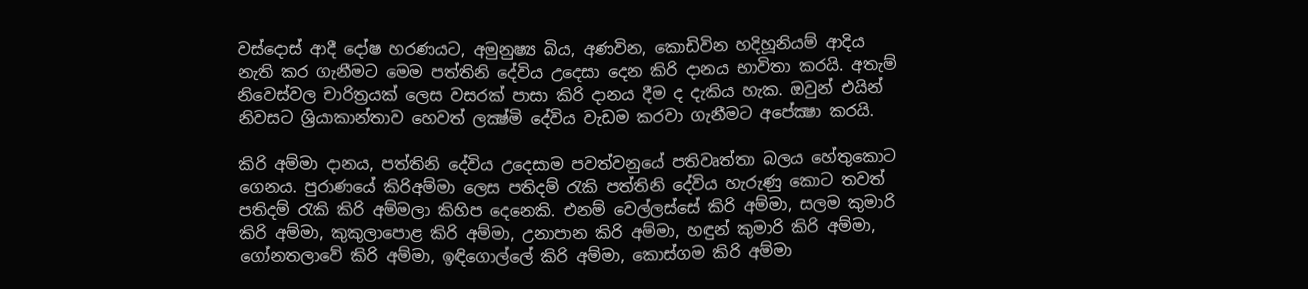වස්දොස් ආදී දෝෂ හරණයට, අමුනුෂ්‍ය බිය, අණවින, කොඩිවින හදිහූනියම් ආදිය නැති කර ගැනීමට මෙම පත්තිනි දේවිය උදෙසා දෙන කිරි දානය භාවිතා කරයි. අතැම් නිවෙස්වල චාරිත්‍රයක් ලෙස වසරක් පාසා කිරි දානය දීම ද දැකිය හැක. ඔවුන් එයින් නිවසට ශ්‍රියාකාන්තාව හෙවත් ලක්‍ෂ්මි දේවිය වැඩම කරවා ගැනීමට අපේක්‍ෂා කරයි.

කිරි අම්මා දානය, පත්තිනි දේවිය උදෙසාම පවත්වනුයේ පතිවෘත්තා බලය හේතුකොට ගෙනය. පුරාණයේ කිරිඅම්මා ලෙස පතිදම් රැකි පත්තිනි දේවිය හැරුණු කොට තවත් පතිදම් රැකි කිරි අම්මලා කිහිප දෙනෙකි. එනම් වෙල්ලස්සේ කිරි අම්මා, සලම කුමාරි කිරි අම්මා, කුකුලාපොළ කිරි අම්මා, උනාපාන කිරි අම්මා, හඳුන් කුමාරි කිරි අම්මා, ගෝනතලාවේ කිරි අම්මා, ඉඳිගොල්ලේ කිරි අම්මා, කොස්ගම කිරි අම්මා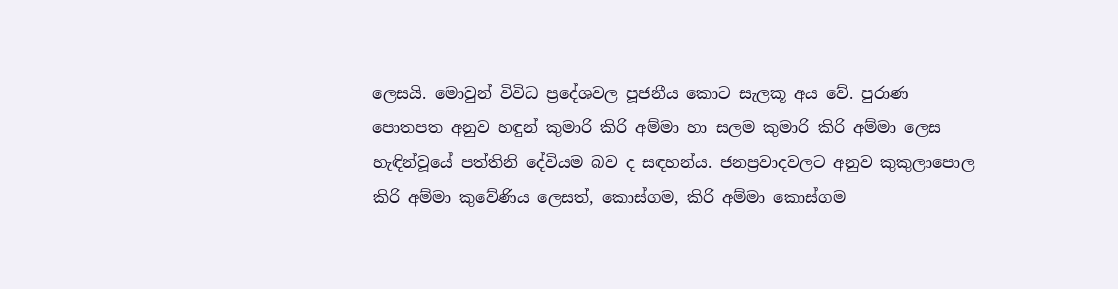ලෙසයි. මොවුන් විවිධ ප්‍රදේශවල පූජනීය කොට සැලකූ අය වේ. පුරාණ පොතපත අනුව හඳුන් කුමාරි කිරි අම්මා හා සලම කුමාරි කිරි අම්මා ලෙස හැඳින්වූයේ පත්තිනි දේවියම බව ද සඳහන්ය. ජනප්‍රවාදවලට අනුව කුකුලාපොල කිරි අම්මා කුවේණිය ලෙසත්, කොස්ගම, කිරි අම්මා කොස්ගම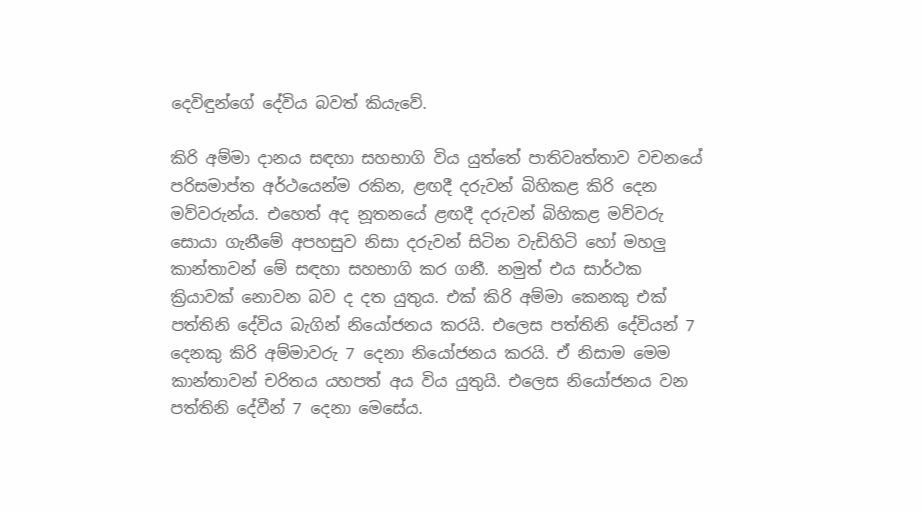දෙවිඳුන්ගේ දේවිය බවත් කියැවේ.

කිරි අම්මා දානය සඳහා සහභාගි විය යුත්තේ පාතිවෘත්තාව වචනයේ පරිසමාප්ත අර්ථයෙන්ම රකින, ළඟදී දරුවන් බිහිකළ කිරි දෙන මව්වරුන්ය. එහෙත් අද නූතනයේ ළඟදී දරුවන් බිහිකළ මව්වරු සොයා ගැනීමේ අපහසුව නිසා දරුවන් සිටින වැඩිහිටි හෝ මහලු කාන්තාවන් මේ සඳහා සහභාගි කර ගනී. නමුත් එය සාර්ථක ක්‍රියාවක් නොවන බව ද දත යුතුය. එක් කිරි අම්මා කෙනකු එක් පත්තිනි දේවිය බැගින් නියෝජනය කරයි. එලෙස පත්තිනි දේවියන් 7 දෙනකු කිරි අම්මාවරු 7 දෙනා නියෝජනය කරයි. ඒ නිසාම මෙම කාන්තාවන් චරිතය යහපත් අය විය යුතුයි. එලෙස නියෝජනය වන පත්තිනි දේවීන් 7 දෙනා මෙසේය.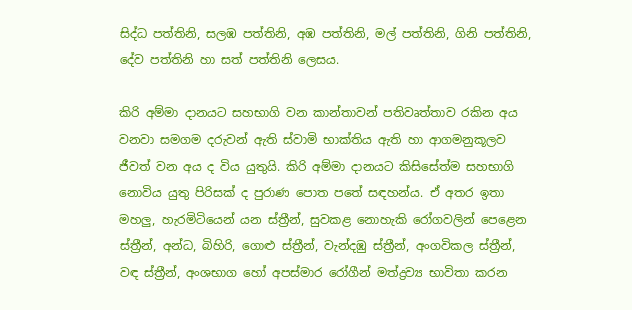සිද්ධ පත්තිනි, සලඹ පත්තිනි, අඹ පත්තිනි, මල් පත්තිනි, ගිනි පත්තිනි, දේව පත්තිනි හා සත් පත්තිනි ලෙසය.

කිරි අම්මා දානයට සහභාගි වන කාන්තාවන් පතිවෘත්තාව රකින අය වනවා සමගම දරුවන් ඇති ස්වාමි භාක්තිය ඇති හා ආගමනුකූලව ජීවත් වන අය ද විය යුතුයි. කිරි අම්මා දානයට කිසිසේත්ම සහභාගි නොවිය යුතු පිරිසක් ද පුරාණ පොත පතේ සඳහන්ය. ඒ අතර ඉතා මහලු, හැරමිටියෙන් යන ස්ත්‍රීන්, සුවකළ නොහැකි රෝගවලින් පෙළෙන ස්ත්‍රීන්, අන්ධ, බිහිරි, ගොළු ස්ත්‍රීන්, වැන්දඹු ස්ත්‍රීන්, අංගවිකල ස්ත්‍රීන්, වඳ ස්ත්‍රීන්, අංශභාග හෝ අපස්මාර රෝගීන් මත්ද්‍රව්‍ය භාවිතා කරන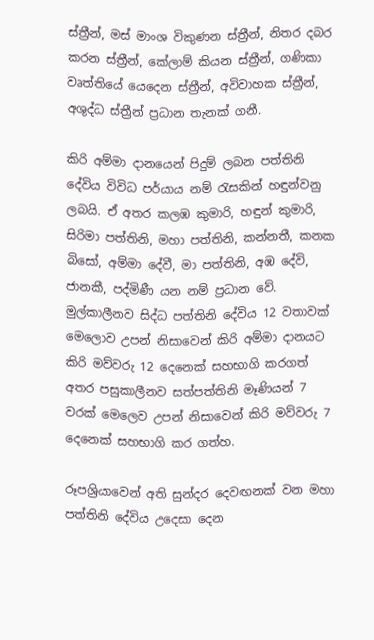ස්ත්‍රීන්, මස් මාංශ විකුණන ස්ත්‍රීන්, නිතර දබර කරන ස්ත්‍රීන්, කේලාම් කියන ස්ත්‍රීන්, ගණිකා වෘත්තියේ යෙදෙන ස්ත්‍රීන්, අවිවාහක ස්ත්‍රීන්, අශුද්ධ ස්ත්‍රීන් ප්‍රධාන තැනක් ගනී.

කිරි අම්මා දානයෙන් පිදුම් ලබන පත්තිනි දේවිය විවිධ පර්යාය නම් රැසකින් හඳුන්වනු ලබයි. ඒ අතර කලඹ කුමාරි, හඳුන් කුමාරි, සිරිමා පත්තිනි, මහා පත්තිනි, කන්නතී, කනක බිසෝ, අම්මා දේවී, මා පත්තිනි, අඹ දේවි, ජානකී, පද්මිණී යන නම් ප්‍රධාන වේ. මුල්කාලීනව සිද්ධ පත්තිනි දේවිය 12 වතාවක් මෙලොව උපන් නිසාවෙන් කිරි අම්මා දානයට කිරි මව්වරු 12 දෙනෙක් සහභාගි කරගත් අතර පසුකාලීනව සත්පත්තිනි මෑණියන් 7 වරක් මෙලෙව උපන් නිසාවෙන් කිරි මව්වරු 7 දෙනෙක් සහභාගි කර ගත්හ.

රූපශ්‍රියාවෙන් අති සුන්දර දෙවඟනක් වන මහා පත්තිනි දේවිය උදෙසා දෙන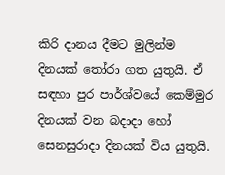කිරි දානය දීමට මුලින්ම දිනයක් තෝරා ගත යුතුයි. ඒ සඳහා පුර පාර්ශ්වයේ කෙම්මුර දිනයක් වන බදාදා හෝ සෙනසුරාදා දිනයක් විය යුතුයි.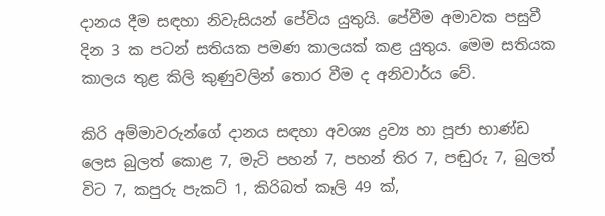දානය දීම සඳහා නිවැසියන් පේවිය යුතුයි. පේවීම අමාවක පසුවී දින 3 ක පටන් සතියක පමණ කාලයක් කළ යුතුය. මෙම සතියක කාලය තුළ කිලි කුණුවලින් තොර වීම ද අනිවාර්ය වේ.

කිරි අම්මාවරුන්ගේ දානය සඳහා අවශ්‍ය ද්‍රව්‍ය හා පූජා භාණ්ඩ ලෙස බුලත් කොළ 7, මැටි පහන් 7, පහන් තිර 7, පඬුරු 7, බුලත් විට 7, කපුරු පැකට් 1, කිරිබත් කෑලි 49 ක්,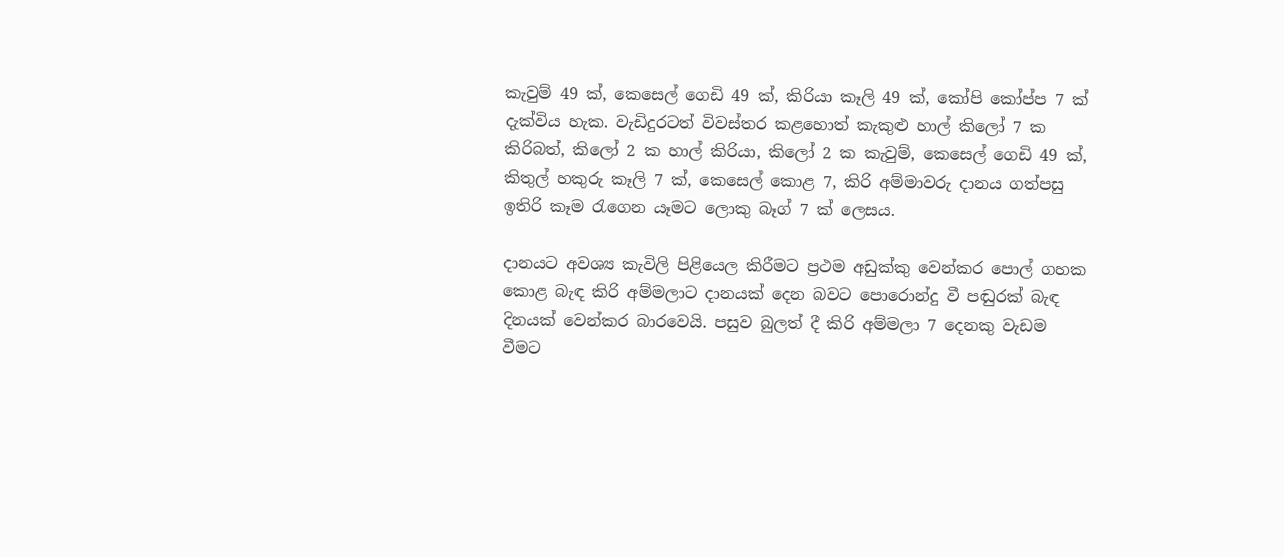කැවුම් 49 ක්, කෙසෙල් ගෙඩි 49 ක්, කිරියා කෑලි 49 ක්, කෝපි කෝප්ප 7 ක් දැක්විය හැක. වැඩිදුරටත් විවස්තර කළහොත් කැකුළු හාල් කිලෝ 7 ක කිරිබත්, කිලෝ 2 ක හාල් කිරියා, කිලෝ 2 ක කැවුම්, කෙසෙල් ගෙඩි 49 ක්, කිතුල් හකුරු කෑලි 7 ක්, කෙසෙල් කොළ 7, කිරි අම්මාවරු දානය ගත්පසු ඉතිරි කෑම රැගෙන යෑමට ලොකු බෑග් 7 ක් ලෙසය.

දානයට අවශ්‍ය කැවිලි පිළියෙල කිරීමට ප්‍රථම අඩුක්කු වෙන්කර පොල් ගහක කොළ බැඳ කිරි අම්මලාට දානයක් දෙන බවට පොරොන්දු වී පඬුරක් බැඳ දිනයක් වෙන්කර බාරවෙයි. පසුව බුලත් දී කිරි අම්මලා 7 දෙනකු වැඩම වීමට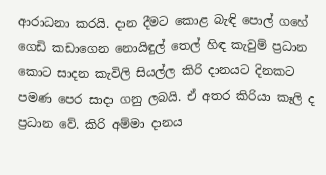ආරාධනා කරයි. දාන දීමට කොළ බැඳි පොල් ගහේ ගෙඩි කඩාගෙන නොයිඳුල් තෙල් හිඳ කැවුම් ප්‍රධාන කොට සාදන කැවිලි සියල්ල කිරි දානයට දිනකට පමණ පෙර සාදා ගනු ලබයි. ඒ අතර කිරියා කෑලි ද ප්‍රධාන වේ. කිරි අම්මා දානය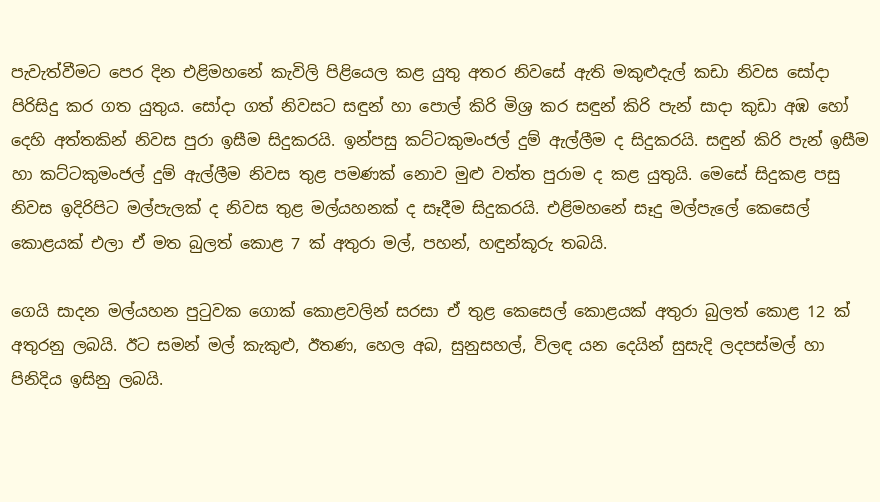පැවැත්වීමට පෙර දින එළිමහනේ කැවිලි පිළියෙල කළ යුතු අතර නිවසේ ඇති මකුළුදැල් කඩා නිවස සෝදා පිරිසිදු කර ගත යුතුය. සෝදා ගත් නිවසට සඳුන් හා පොල් කිරි මිශ්‍ර කර සඳුන් කිරි පැන් සාදා කුඩා අඹ හෝ දෙහි අත්තකින් නිවස පුරා ඉසීම සිදුකරයි. ඉන්පසු කට්ටකුමංජල් දුම් ඇල්ලීම ද සිදුකරයි. සඳුන් කිරි පැන් ඉසීම හා කට්ටකුමංජල් දුම් ඇල්ලීම නිවස තුළ පමණක් නොව මුළු වත්ත පුරාම ද කළ යුතුයි. මෙසේ සිදුකළ පසු නිවස ඉදිරිපිට මල්පැලක් ද නිවස තුළ මල්යහනක් ද සෑදීම සිදුකරයි. එළිමහනේ සෑදු මල්පැලේ කෙසෙල් කොළයක් එලා ඒ මත බුලත් කොළ 7 ක් අතුරා මල්, පහන්, හඳුන්කූරු තබයි.

ගෙයි සාදන මල්යහන පුටුවක ගොක් කොළවලින් සරසා ඒ තුළ කෙසෙල් කොළයක් අතුරා බුලත් කොළ 12 ක් අතුරනු ලබයි. ඊට සමන් මල් කැකුළු, ඊතණ, හෙල අබ, සුනුසහල්, විලඳ යන දෙයින් සුසැදි ලදපස්මල් හා පිනිදිය ඉසිනු ලබයි.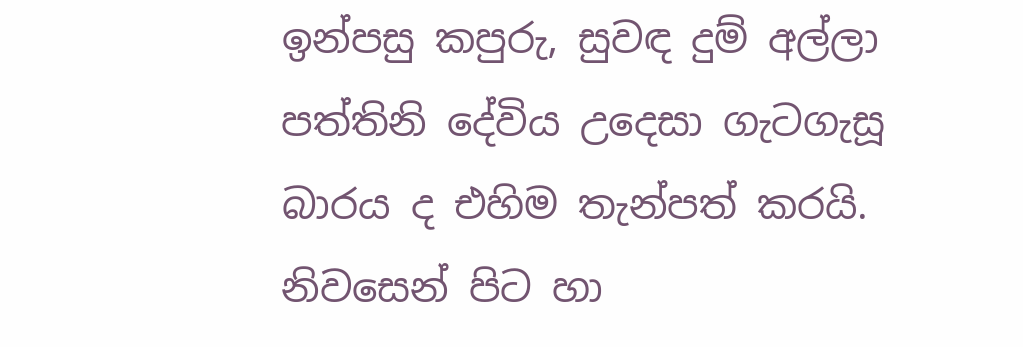ඉන්පසු කපුරු, සුවඳ දුම් අල්ලා පත්තිනි දේවිය උදෙසා ගැටගැසූ බාරය ද එහිම තැන්පත් කරයි. නිවසෙන් පිට හා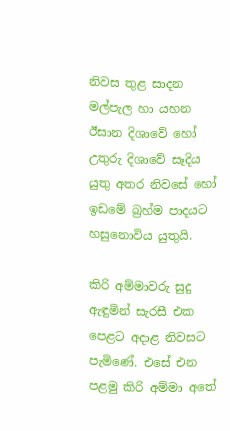නිවස තුළ සාදන මල්පැල හා යහන ඊසාන දිශාවේ හෝ උතුරු දිශාවේ සෑදිය යුතු අතර නිවසේ හෝ ඉඩමේ බ්‍රහ්ම පාදයට හසුනොවිය යුතුයි.

කිරි අම්මාවරු සුදු ඇඳුමින් සැරසී එක පෙළට අදාළ නිවසට පැමිණේ. එසේ එන පළමු කිරි අම්මා අතේ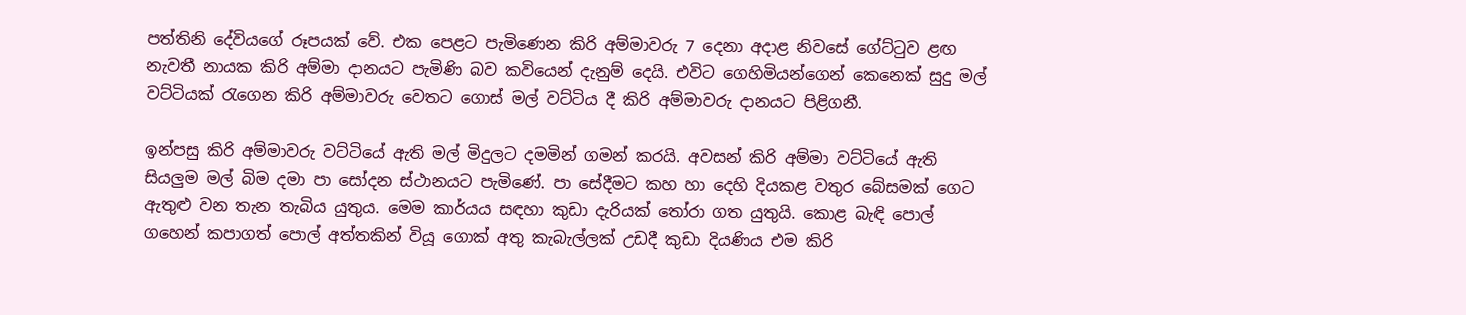පත්තිනි දේවියගේ රූපයක් වේ. එක පෙළට පැමිණෙන කිරි අම්මාවරු 7 දෙනා අදාළ නිවසේ ගේට්ටුව ළඟ නැවතී නායක කිරි අම්මා දානයට පැමිණි බව කවියෙන් දැනුම් දෙයි. එවිට ගෙහිමියන්ගෙන් කෙනෙක් සුදු මල් වට්ටියක් රැගෙන කිරි අම්මාවරු වෙතට ගොස් මල් වට්ටිය දී කිරි අම්මාවරු දානයට පිළිගනී.

ඉන්පසු කිරි අම්මාවරු වට්ටියේ ඇති මල් මිදුලට දමමින් ගමන් කරයි. අවසන් කිරි අම්මා වට්ටියේ ඇති සියලුම මල් බිම දමා පා සෝදන ස්ථානයට පැමිණේ. පා සේදීමට කහ හා දෙහි දියකළ වතුර බේසමක් ගෙට ඇතුළු වන තැන තැබිය යුතුය. මෙම කාර්යය සඳහා කුඩා දැරියක් තෝරා ගත යුතුයි. කොළ බැඳි පොල් ගහෙන් කපාගත් පොල් අත්තකින් වියූ ගොක් අතු කැබැල්ලක් උඩදී කුඩා දියණිය එම කිරි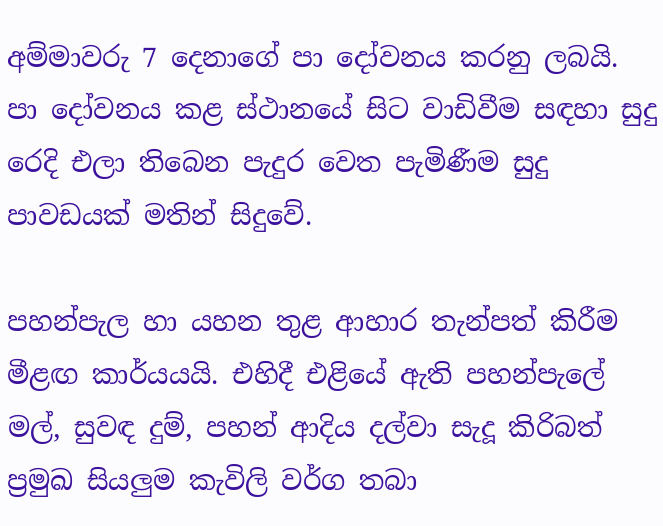අම්මාවරු 7 දෙනාගේ පා දෝවනය කරනු ලබයි. පා දෝවනය කළ ස්ථානයේ සිට වාඩිවීම සඳහා සුදු රෙදි එලා තිබෙන පැදුර වෙත පැමිණීම සුදු පාවඩයක් මතින් සිදුවේ.

පහන්පැල හා යහන තුළ ආහාර තැන්පත් කිරීම මීළඟ කාර්යයයි. එහිදී එළියේ ඇති පහන්පැලේ මල්, සුවඳ දුම්, පහන් ආදිය දල්වා සැදූ කිරිබත් ප්‍රමුඛ සියලුම කැවිලි වර්ග තබා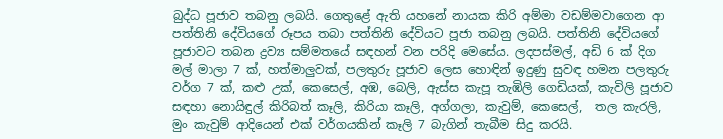බුද්ධ පූජාව තබනු ලබයි. ගෙතුළේ ඇති යහනේ නායක කිරි අම්මා වඩම්මවාගෙන ආ පත්තිනි දේවියගේ රූපය තබා පත්තිනි දේවියට පූජා තබනු ලබයි. පත්තිනි දේවියගේ පූජාවට තබන ද්‍රව්‍ය සම්මතයේ සඳහන් වන පරිදි මෙසේය. ලදපස්මල්, අඩි 6 ක් දිග මල් මාලා 7 ක්, හත්මාලුවක්, පලතුරු පූජාව ලෙස හොඳින් ඉදුණු සුවඳ හමන පලතුරු වර්ග 7 ක්, කළු උක්, කෙසෙල්, අඹ, බෙලි, ඇස්ස කැපූ තැඹිලි ගෙඩියක්, කැවිලි පූජාව සඳහා නොයිඳුල් කිරිබත් කෑලි, කිරියා කෑලි, අග්ගලා, කැවුම්, කෙසෙල්,  තල කැරලි, මුං කැවුම් ආදියෙන් එක් වර්ගයකින් කෑලි 7 බැගින් තැබීම සිදු කරයි.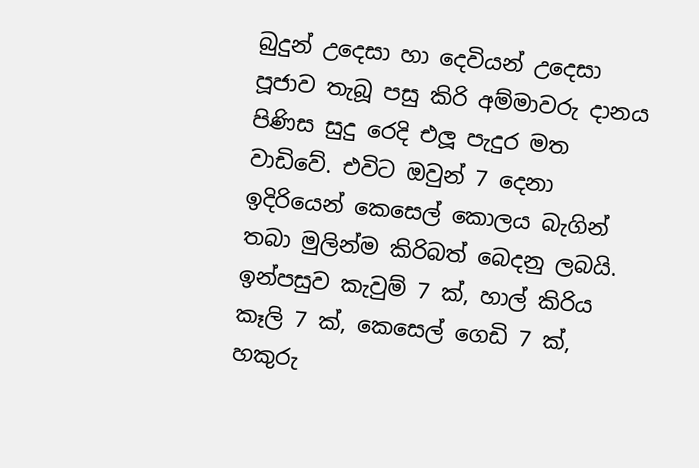බුදුන් උදෙසා හා දෙවියන් උදෙසා පූජාව තැබූ පසු කිරි අම්මාවරු දානය පිණිස සුදු රෙදි එලූ පැදුර මත වාඩිවේ. එවිට ඔවුන් 7 දෙනා ඉදිරියෙන් කෙසෙල් කොලය බැගින් තබා මුලින්ම කිරිබත් බෙදනු ලබයි. ඉන්පසුව කැවුම් 7 ක්, හාල් කිරිය කෑලි 7 ක්, කෙසෙල් ගෙඩි 7 ක්, හකුරු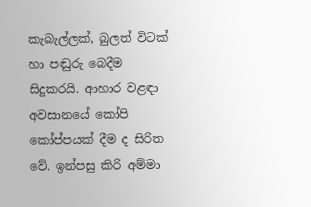කැබැල්ලක්, බුලත් විටක් හා පඬුරු බෙදීම සිදුකරයි. ආහාර වළඳා අවසානයේ කෝපි කෝප්පයක් දීම ද සිරිත වේ. ඉන්පසු කිරි අම්මා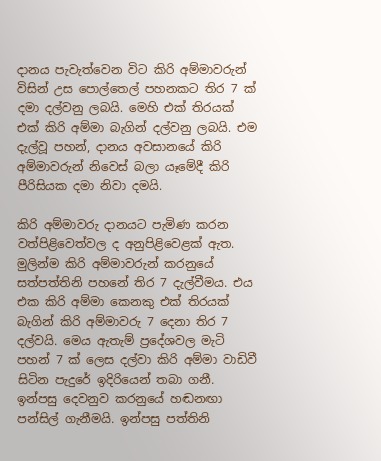දානය පැවැත්වෙන විට කිරි අම්මාවරුන් විසින් උස පොල්තෙල් පහනකට තිර 7 ක් දමා දල්වනු ලබයි. මෙහි එක් තිරයක් එක් කිරි අම්මා බැගින් දල්වනු ලබයි. එම දැල්වූ පහන්, දානය අවසානයේ කිරි අම්මාවරුන් නිවෙස් බලා යෑමේදී කිරි පීරිසියක දමා නිවා දමයි.

කිරි අම්මාවරු දානයට පැමිණ කරන වත්පිළිවෙත්වල ද අනුපිළිවෙළක් ඇත. මුලින්ම කිරි අම්මාවරුන් කරනුයේ සත්පත්තිනි පහනේ තිර 7 දැල්වීමය. එය එක කිරි අම්මා කෙනකු එක් තිරයක් බැගින් කිරි අම්මාවරු 7 දෙනා තිර 7 දල්වයි. මෙය ඇතැම් ප්‍රදේශවල මැටි පහන් 7 ක් ලෙස දල්වා කිරි අම්මා වාඩිවී සිටින පැදුරේ ඉදිරියෙන් තබා ගනී. ඉන්පසු දෙවනුව කරනුයේ හඬනඟා පන්සිල් ගැනීමයි. ඉන්පසු පත්තිනි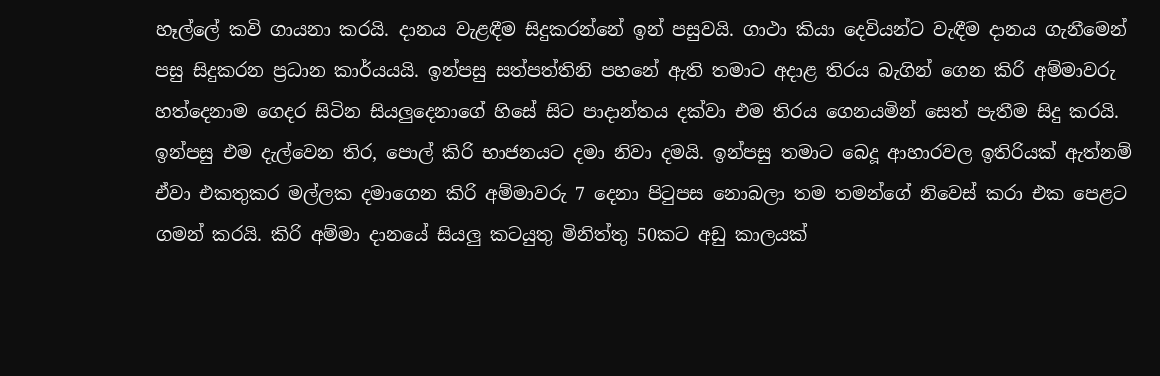හෑල්ලේ කවි ගායනා කරයි. දානය වැළඳීම සිදුකරන්නේ ඉන් පසුවයි. ගාථා කියා දෙවියන්ට වැඳීම දානය ගැනීමෙන් පසු සිදුකරන ප්‍රධාන කාර්යයයි. ඉන්පසු සත්පත්තිනි පහනේ ඇති තමාට අදාළ තිරය බැගින් ගෙන කිරි අම්මාවරු හත්දෙනාම ගෙදර සිටින සියලුදෙනාගේ හිසේ සිට පාදාන්තය දක්වා එම තිරය ගෙනයමින් සෙත් පැතීම සිදු කරයි. ඉන්පසු එම දැල්වෙන තිර, පොල් කිරි භාජනයට දමා නිවා දමයි. ඉන්පසු තමාට බෙදූ ආහාරවල ඉතිරියක් ඇත්නම් ඒවා එකතුකර මල්ලක දමාගෙන කිරි අම්මාවරු 7 දෙනා පිටුපස නොබලා තම තමන්ගේ නිවෙස් කරා එක පෙළට ගමන් කරයි. කිරි අම්මා දානයේ සියලු කටයුතු මිනිත්තු 50කට අඩු කාලයක්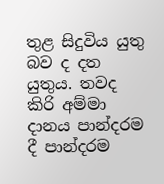තුළ සිදුවිය යුතු බව ද දත යුතුය. තවද කිරි අම්මා දානය පාන්දරම දී පාන්දරම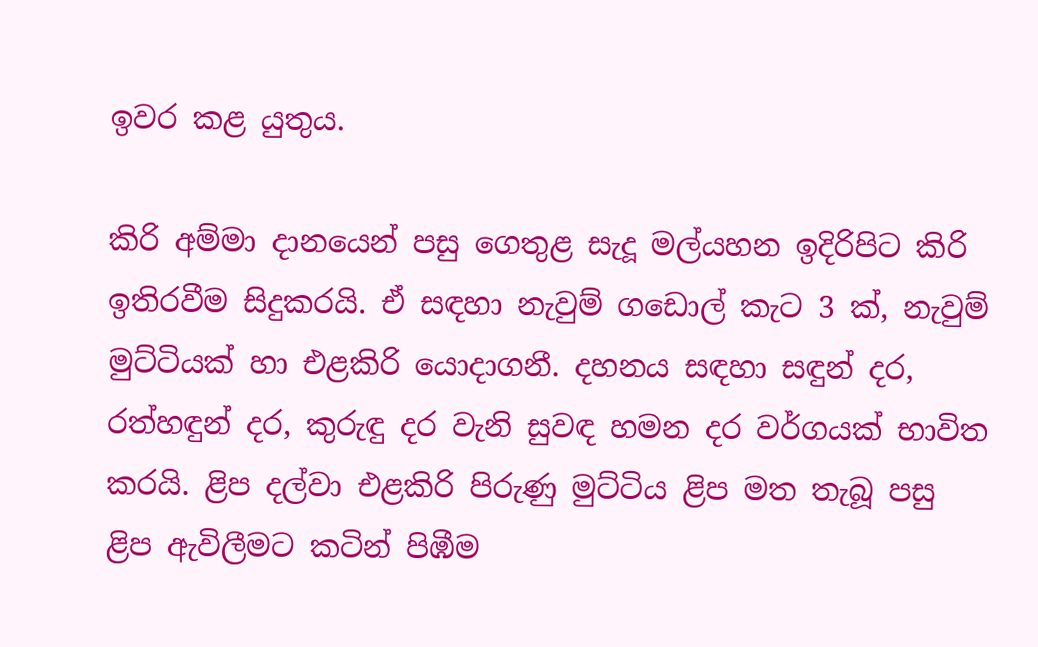ඉවර කළ යුතුය.

කිරි අම්මා දානයෙන් පසු ගෙතුළ සැදූ මල්යහන ඉදිරිපිට කිරි ඉතිරවීම සිදුකරයි. ඒ සඳහා නැවුම් ගඩොල් කැට 3 ක්, නැවුම් මුට්ටියක් හා එළකිරි යොදාගනී. දහනය සඳහා සඳුන් දර, රත්හඳුන් දර, කුරුඳු දර වැනි සුවඳ හමන දර වර්ගයක් භාවිත කරයි. ළිප දල්වා එළකිරි පිරුණු මුට්ටිය ළිප මත තැබූ පසු ළිප ඇවිලීමට කටින් පිඹීම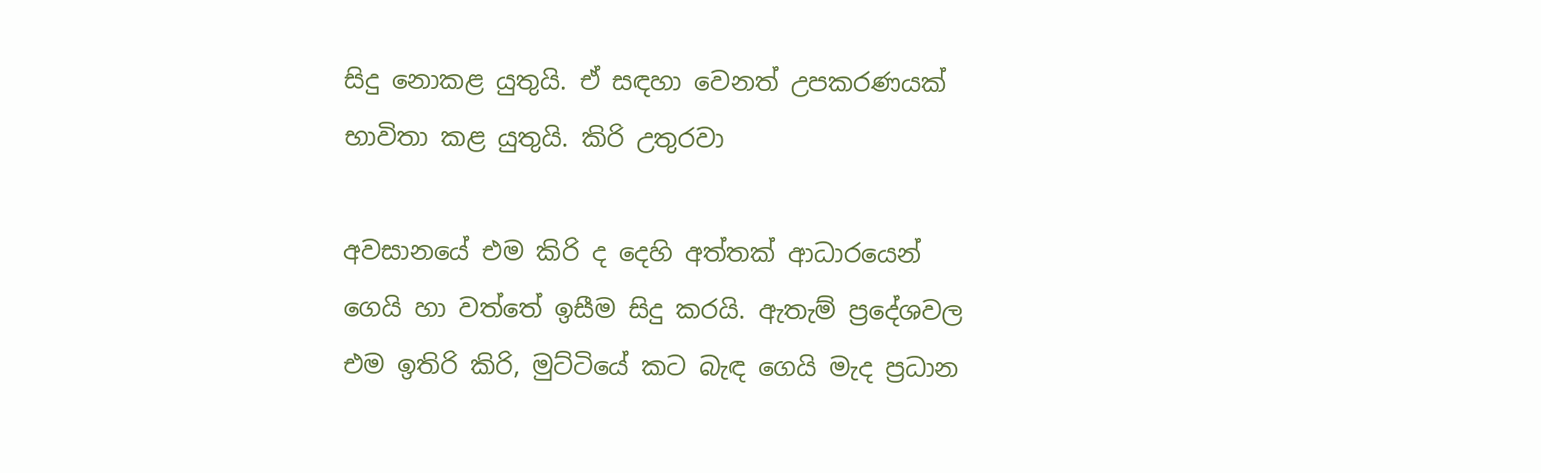සිදු නොකළ යුතුයි. ඒ සඳහා වෙනත් උපකරණයක් භාවිතා කළ යුතුයි. කිරි උතුරවා

අවසානයේ එම කිරි ද දෙහි අත්තක් ආධාරයෙන් ගෙයි හා වත්තේ ඉසීම සිදු කරයි. ඇතැම් ප්‍රදේශවල එම ඉතිරි කිරි, මුට්ටියේ කට බැඳ ගෙයි මැද ප්‍රධාන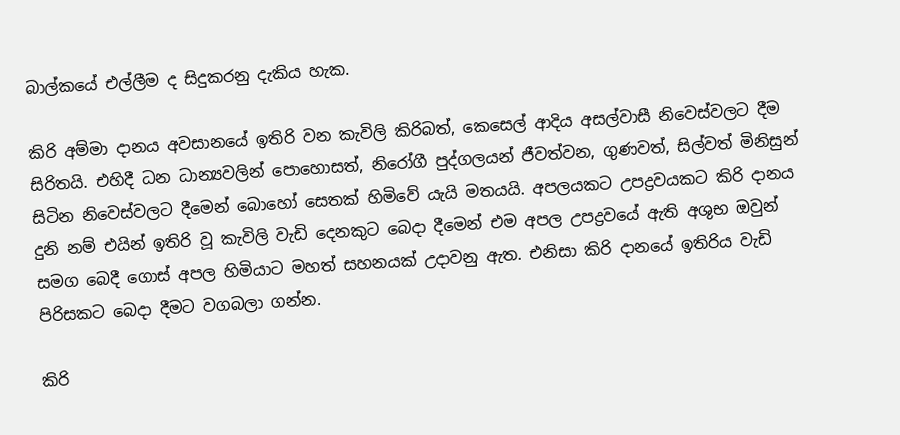බාල්කයේ එල්ලීම ද සිදුකරනු දැකිය හැක.

කිරි අම්මා දානය අවසානයේ ඉතිරි වන කැවිලි කිරිබත්, කෙසෙල් ආදිය අසල්වාසී නිවෙස්වලට දීම සිරිතයි. එහිදී ධන ධාන්‍යවලින් පොහොසත්, නිරෝගී පුද්ගලයන් ජීවත්වන, ගුණවත්, සිල්වත් මිනිසුන් සිටින නිවෙස්වලට දීමෙන් බොහෝ සෙතක් හිමිවේ යැයි මතයයි. අපලයකට උපද්‍රවයකට කිරි දානය දුනි නම් එයින් ඉතිරි වූ කැවිලි වැඩි දෙනකුට බෙදා දීමෙන් එම අපල උපද්‍රවයේ ඇති අශුභ ඔවුන් සමග බෙදී ගොස් අපල හිමියාට මහත් සහනයක් උදාවනු ඇත. එනිසා කිරි දානයේ ඉතිරිය වැඩි පිරිසකට බෙදා දීමට වගබලා ගන්න.

කිරි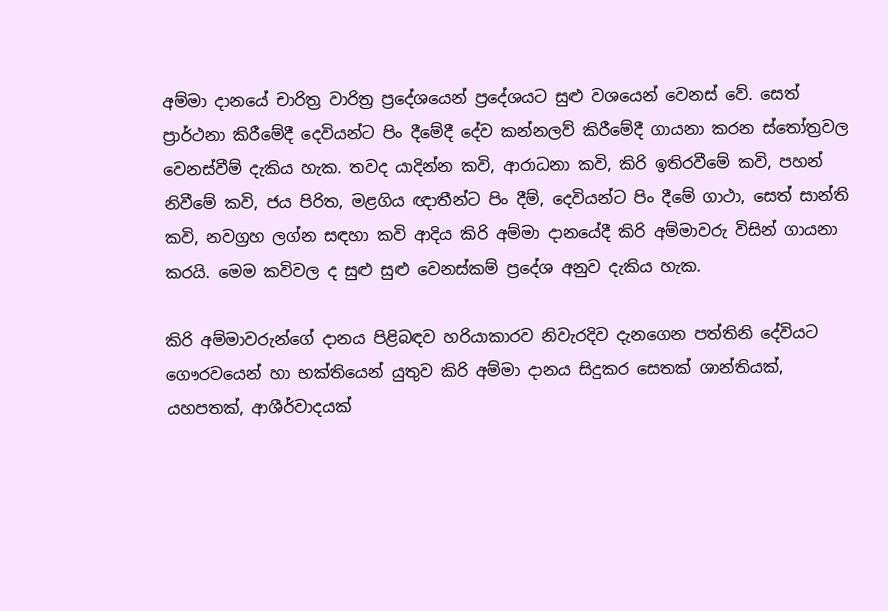අම්මා දානයේ චාරිත්‍ර වාරිත්‍ර ප්‍රදේශයෙන් ප්‍රදේශයට සුළු වශයෙන් වෙනස් වේ. සෙත් ප්‍රාර්ථනා කිරීමේදී දෙවියන්ට පිං දීමේදී දේව කන්නලව් කිරීමේදී ගායනා කරන ස්තෝත්‍රවල වෙනස්වීම් දැකිය හැක. තවද යාදින්න කවි, ආරාධනා කවි, කිරි ඉතිරවීමේ කවි, පහන් නිවීමේ කවි, ජය පිරිත, මළගිය ඥාතීන්ට පිං දීම්, දෙවියන්ට පිං දීමේ ගාථා, සෙත් සාන්ති කවි, නවග්‍රහ ලග්න සඳහා කවි ආදිය කිරි අම්මා දානයේදී කිරි අම්මාවරු විසින් ගායනා කරයි. මෙම කවිවල ද සුළු සුළු වෙනස්කම් ප්‍රදේශ අනුව දැකිය හැක.

කිරි අම්මාවරුන්ගේ දානය පිළිබඳව හරියාකාරව නිවැරදිව දැනගෙන පත්තිනි දේවියට ගෞරවයෙන් හා භක්තියෙන් යුතුව කිරි අම්මා දානය සිදුකර සෙතක් ශාන්තියක්, යහපතක්, ආශීර්වාදයක්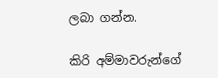ලබා ගන්න.

කිරි අම්මාවරුන්ගේ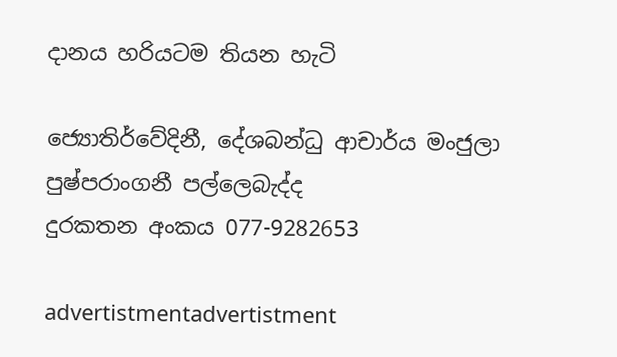දානය හරියටම තියන හැටි

ජ්‍යොතිර්වේදිනී, දේශබන්ධු ආචාර්ය මංජුලා  පුෂ්පරාංගනී පල්ලෙබැද්ද
දුරකතන අංකය 077-9282653

advertistmentadvertistment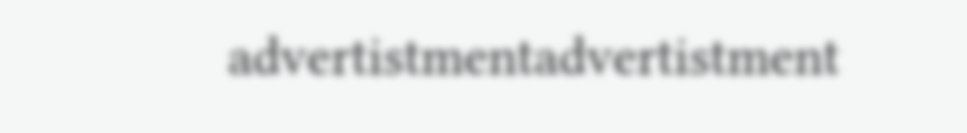advertistmentadvertistment